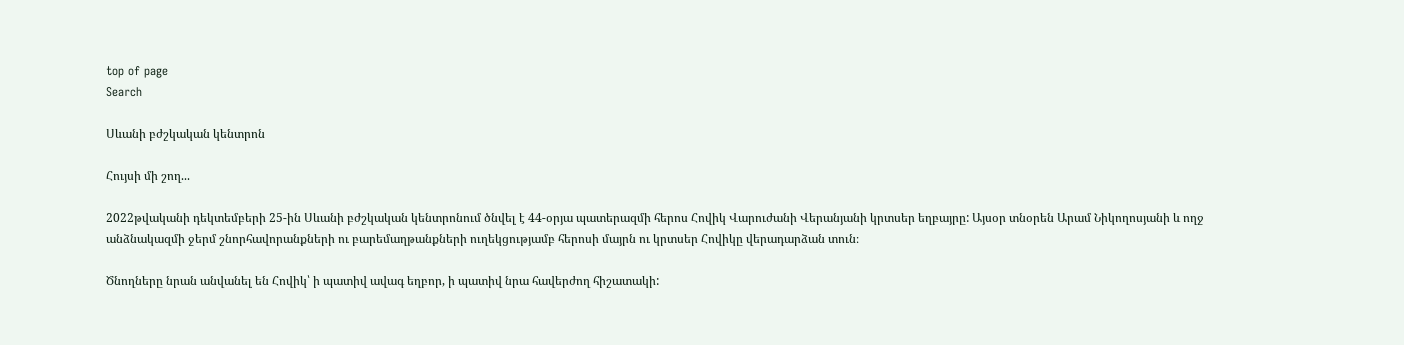top of page
Search

Սևանի բժշկական կենտրոն

Հույսի մի շող...

2022թվականի դեկտեմբերի 25-ին Սևանի բժշկական կենտրոնում ծնվել է 44-օրյա պատերազմի հերոս Հովիկ Վարուժանի Վերանյանի կրտսեր եղբայրը: Այսօր տնօրեն Արամ Նիկողոսյանի և ողջ անձնակազմի ջերմ շնորհավորանքների ու բարեմաղթանքների ուղեկցությամբ հերոսի մայրն ու կրտսեր Հովիկը վերադարձան տուն։

Ծնողները նրան անվանել են Հովիկ՝ ի պատիվ ավագ եղբոր, ի պատիվ նրա հավերժող հիշատակի: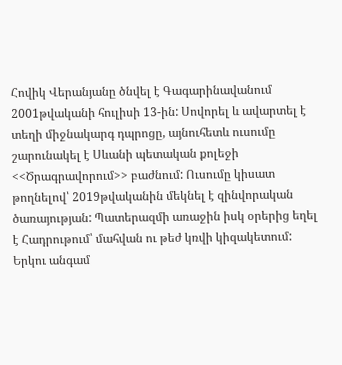Հովիկ Վերանյանը ծնվել է Գագարինավանում 2001թվականի հուլիսի 13-ին: Սովորել և ավարտել է տեղի միջնակարգ դպրոցը, այնուհետև ուսումը շարունակել է Սևանի պետական քոլեջի <<Ծրագրավորում>> բաժնում: Ուսումը կիսատ թողնելով՝ 2019թվականին մեկնել է զինվորական ծառայության: Պատերազմի առաջին իսկ օրերից եղել է Հադրութում՝ մահվան ու թեժ կռվի կիզակետում: Երկու անգամ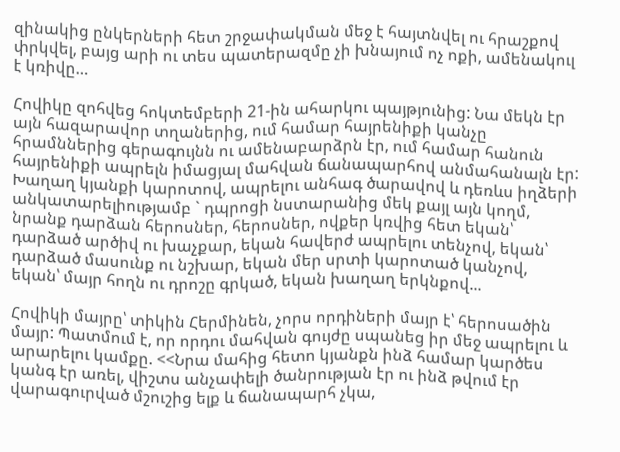զինակից ընկերների հետ շրջափակման մեջ է հայտնվել ու հրաշքով փրկվել, բայց արի ու տես պատերազմը չի խնայում ոչ ոքի, ամենակուլ է կռիվը…

Հովիկը զոհվեց հոկտեմբերի 21-ին ահարկու պայթյունից: Նա մեկն էր այն հազարավոր տղաներից, ում համար հայրենիքի կանչը հրամններից գերագույնն ու ամենաբարձրն էր, ում համար հանուն հայրենիքի ապրելն իմացյալ մահվան ճանապարհով անմահանալն էր: Խաղաղ կյանքի կարոտով, ապրելու անհագ ծարավով և դեռևս իղձերի անկատարելիությամբ ` դպրոցի նստարանից մեկ քայլ այն կողմ, նրանք դարձան հերոսներ, հերոսներ, ովքեր կռվից հետ եկան՝ դարձած արծիվ ու խաչքար, եկան հավերժ ապրելու տենչով, եկան՝ դարձած մասունք ու նշխար, եկան մեր սրտի կարոտած կանչով, եկան՝ մայր հողն ու դրոշը գրկած, եկան խաղաղ երկնքով...

Հովիկի մայրը՝ տիկին Հերմինեն, չորս որդիների մայր է՝ հերոսածին մայր: Պատմում է, որ որդու մահվան գույժը սպանեց իր մեջ ապրելու և արարելու կամքը. <<Նրա մահից հետո կյանքն ինձ համար կարծես կանգ էր առել, վիշտս անչափելի ծանրության էր ու ինձ թվում էր վարագուրված մշուշից ելք և ճանապարհ չկա,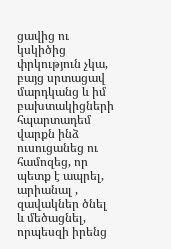ցավից ու կսկիծից փրկություն չկա, բայց սրտացավ մարդկանց և իմ բախտակիցների հպարտադեմ վարքն ինձ ուսուցանեց ու համոզեց, որ պետք է ապրել, արիանալ , զավակներ ծնել և մեծացնել, որպեսզի իրենց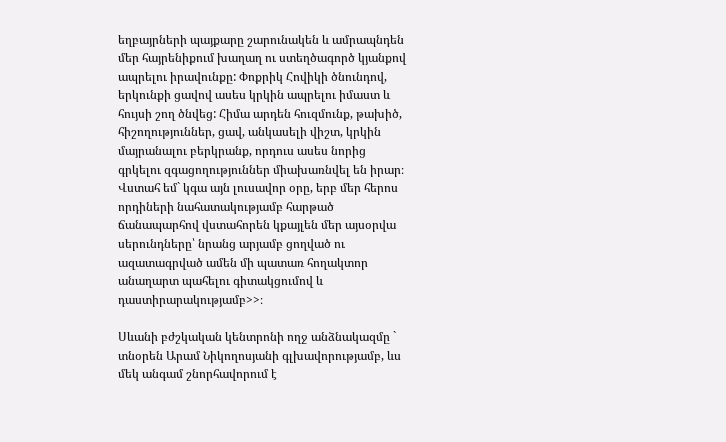եղբայրների պայքարը շարունակեն և ամրապնդեն մեր հայրենիքում խաղաղ ու ստեղծագործ կյանքով ապրելու իրավունքը: Փոքրիկ Հովիկի ծնունդով, երկունքի ցավով ասես կրկին ապրելու իմաստ և հույսի շող ծնվեց: Հիմա արդեն հուզմունք, թախիծ, հիշողություններ, ցավ, անկասելի վիշտ, կրկին մայրանալու բերկրանք, որդուս ասես նորից գրկելու զգացողություններ միախառնվել են իրար։ Վստահ եմ` կգա այն լուսավոր օրը, երբ մեր հերոս որդիների նահատակությամբ հարթած ճանապարհով վստահորեն կքայլեն մեր այսօրվա սերունդները՝ նրանց արյամբ ցողված ու ազատագրված ամեն մի պատառ հողակտոր անաղարտ պահելու գիտակցումով և դաստիրարակությամբ>>։

Սևանի բժշկական կենտրոնի ողջ անձնակազմը ` տնօրեն Արամ Նիկողոսյանի գլխավորությամբ, ևս մեկ անգամ շնորհավորում է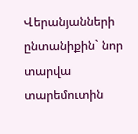Վերանյանների ընտանիքին` նոր տարվա տարեմուտին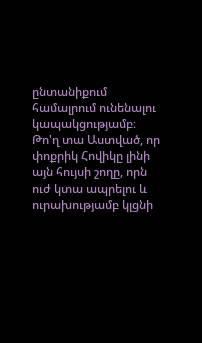ընտանիքում համալրում ունենալու կապակցությամբ։ Թո'ղ տա Աստված, որ փոքրիկ Հովիկը լինի այն հույսի շողը, որն ուժ կտա ապրելու և ուրախությամբ կլցնի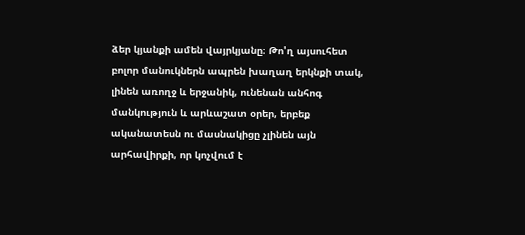ձեր կյանքի ամեն վայրկյանը։ Թո'ղ այսուհետ բոլոր մանուկներն ապրեն խաղաղ երկնքի տակ, լինեն առողջ և երջանիկ, ունենան անհոգ մանկություն և արևաշատ օրեր, երբեք ականատեսն ու մասնակիցը չլինեն այն արհավիրքի, որ կոչվում է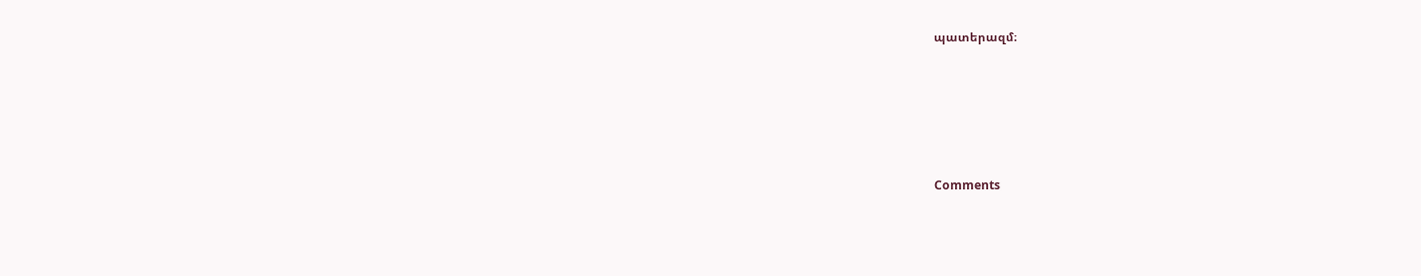պատերազմ։






Comments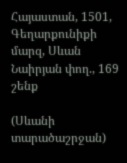Հայաստան, 1501, Գեղարքունիքի մարզ, Սևան
Նաիրյան փող., 169 շենք

(Սևանի տարածաշրջան)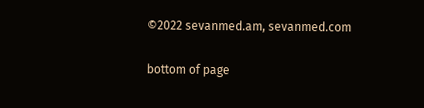©2022 sevanmed.am, sevanmed.com

bottom of page